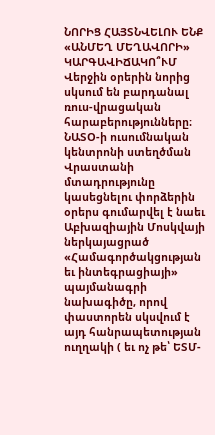ՆՈՐԻՑ ՀԱՅՏՆՎԵԼՈՒ ԵՆՔ «ԱՆՄԵՂ ՄԵՂԱՎՈՐԻ» ԿԱՐԳԱՎԻՃԱԿՈ՞ՒՄ
Վերջին օրերին նորից սկսում են բարդանալ ռուս-վրացական հարաբերությունները։
ՆԱՏՕ-ի ուսումնական կենտրոնի ստեղծման Վրաստանի մտադրությունը կասեցնելու փորձերին օրերս գումարվել է նաեւ Աբխազիային Մոսկվայի ներկայացրած «Համագործակցության եւ ինտեգրացիայի» պայմանագրի նախագիծը, որով փաստորեն սկսվում է այդ հանրապետության ուղղակի ( եւ ոչ թե՝ ԵՏՄ-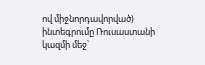ով միջնորդավորված) ինտեգրումը Ռուսաստանի կազմի մեջ՝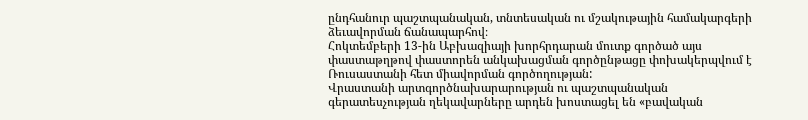ընդհանուր պաշտպանական, տնտեսական ու մշակութային համակարգերի ձեւավորման ճանապարհով։
Հոկտեմբերի 13-ին Աբխազիայի խորհրդարան մուտք գործած այս փաստաթղթով փաստորեն անկախացման գործընթացը փոխակերպվում է Ռուսաստանի հետ միավորման գործողության:
Վրաստանի արտգործնախարարության ու պաշտպանական գերատեսչության ղեկավարները արդեն խոստացել են «բավական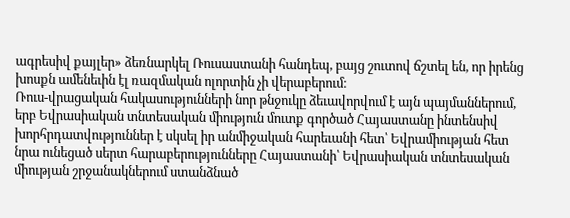ագրեսիվ քայլեր» ձեռնարկել Ռուսաստանի հանդեպ, բայց շուտով ճշտել են, որ իրենց խոսքն ամենեւին էլ ռազմական ոլորտին չի վերաբերում։
Ռուս-վրացական հակասությունների նոր թնջուկը ձեւավորվում է այն պայմաններում, երբ Եվրասիական տնտեսական միություն մուտք գործած Հայաստանը ինտենսիվ խորհրդատվություններ է սկսել իր անմիջական հարեւանի հետ՝ Եվրամիության հետ նրա ունեցած սերտ հարաբերությունները Հայաստանի՝ Եվրասիական տնտեսական միության շրջանակներում ստանձնած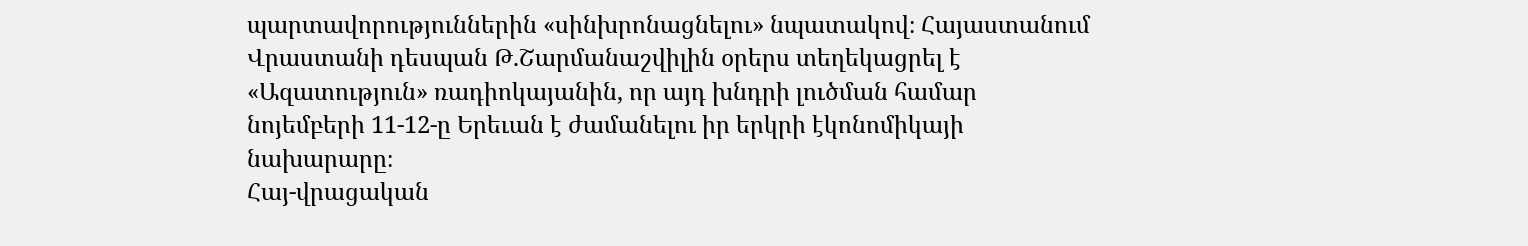պարտավորություններին «սինխրոնացնելու» նպատակով։ Հայաստանում Վրաստանի դեսպան Թ.Շարմանաշվիլին օրերս տեղեկացրել է «Ազատություն» ռադիոկայանին, որ այդ խնդրի լուծման համար նոյեմբերի 11-12-ը Երեւան է ժամանելու իր երկրի էկոնոմիկայի նախարարը։
Հայ-վրացական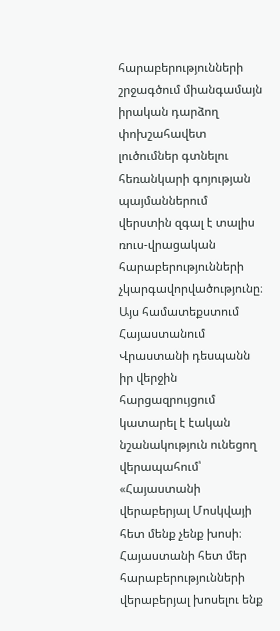հարաբերությունների շրջագծում միանգամայն իրական դարձող փոխշահավետ լուծումներ գտնելու հեռանկարի գոյության պայմաններում վերստին զգալ է տալիս ռուս-վրացական հարաբերությունների չկարգավորվածությունը։
Այս համատեքստում Հայաստանում Վրաստանի դեսպանն իր վերջին հարցազրույցում կատարել է էական նշանակություն ունեցող վերապահում՝ «Հայաստանի վերաբերյալ Մոսկվայի հետ մենք չենք խոսի։ Հայաստանի հետ մեր հարաբերությունների վերաբերյալ խոսելու ենք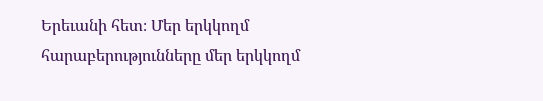Երեւանի հետ։ Մեր երկկողմ հարաբերությունները մեր երկկողմ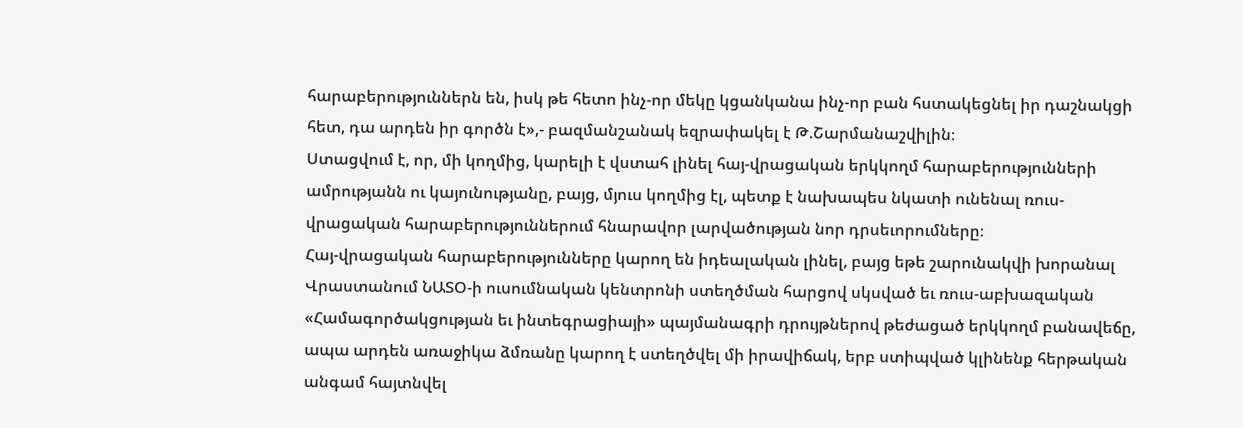հարաբերություններն են, իսկ թե հետո ինչ-որ մեկը կցանկանա ինչ-որ բան հստակեցնել իր դաշնակցի հետ, դա արդեն իր գործն է»,- բազմանշանակ եզրափակել է Թ.Շարմանաշվիլին։
Ստացվում է, որ, մի կողմից, կարելի է վստահ լինել հայ-վրացական երկկողմ հարաբերությունների ամրությանն ու կայունությանը, բայց, մյուս կողմից էլ, պետք է նախապես նկատի ունենալ ռուս-վրացական հարաբերություններում հնարավոր լարվածության նոր դրսեւորումները։
Հայ-վրացական հարաբերությունները կարող են իդեալական լինել, բայց եթե շարունակվի խորանալ Վրաստանում ՆԱՏՕ-ի ուսումնական կենտրոնի ստեղծման հարցով սկսված եւ ռուս-աբխազական «Համագործակցության եւ ինտեգրացիայի» պայմանագրի դրույթներով թեժացած երկկողմ բանավեճը, ապա արդեն առաջիկա ձմռանը կարող է ստեղծվել մի իրավիճակ, երբ ստիպված կլինենք հերթական անգամ հայտնվել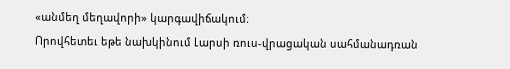«անմեղ մեղավորի» կարգավիճակում։
Որովհետեւ եթե նախկինում Լարսի ռուս-վրացական սահմանադռան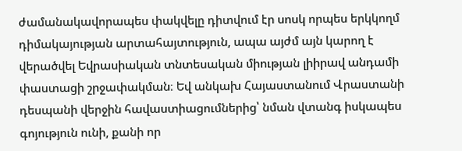ժամանակավորապես փակվելը դիտվում էր սոսկ որպես երկկողմ դիմակայության արտահայտություն, ապա այժմ այն կարող է վերածվել Եվրասիական տնտեսական միության լիիրավ անդամի փաստացի շրջափակման։ Եվ անկախ Հայաստանում Վրաստանի դեսպանի վերջին հավաստիացումներից՝ նման վտանգ իսկապես գոյություն ունի, քանի որ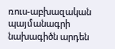ռուս-աբխազական պայմանագրի նախագիծն արդեն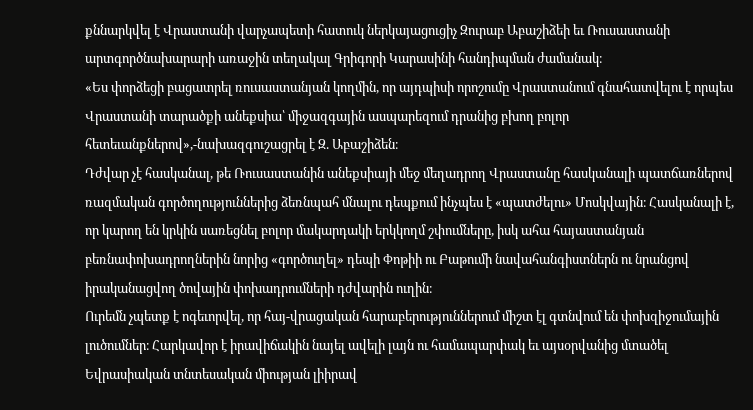քննարկվել է Վրաստանի վարչապետի հատուկ ներկայացուցիչ Զուրաբ Աբաշիձեի եւ Ռուսաստանի արտգործնախարարի առաջին տեղակալ Գրիգորի Կարասինի հանդիպման ժամանակ։
«Ես փորձեցի բացատրել ռուսաստանյան կողմին, որ այդպիսի որոշումը Վրաստանում գնահատվելու է որպես Վրաստանի տարածքի անեքսիա՝ միջազգային ասպարեզում դրանից բխող բոլոր հետեւանքներով»,-նախազգուշացրել է Զ. Աբաշիձեն։
Դժվար չէ հասկանալ, թե Ռուսաստանին անեքսիայի մեջ մեղադրող Վրաստանը հասկանալի պատճառներով ռազմական գործողություններից ձեռնպահ մնալու դեպքում ինչպես է «պատժելու» Մոսկվային։ Հասկանալի է, որ կարող են կրկին սառեցնել բոլոր մակարդակի երկկողմ շփումները, իսկ ահա հայաստանյան բեռնափոխադրողներին նորից «գործուղել» դեպի Փոթիի ու Բաթումի նավահանգիստներն ու նրանցով իրականացվող ծովային փոխադրումների դժվարին ուղին։
Ուրեմն չպետք է ոգեւորվել, որ հայ-վրացական հարաբերություններում միշտ էլ գտնվում են փոխզիջումային լուծումներ։ Հարկավոր է իրավիճակին նայել ավելի լայն ու համապարփակ եւ այսօրվանից մտածել Եվրասիական տնտեսական միության լիիրավ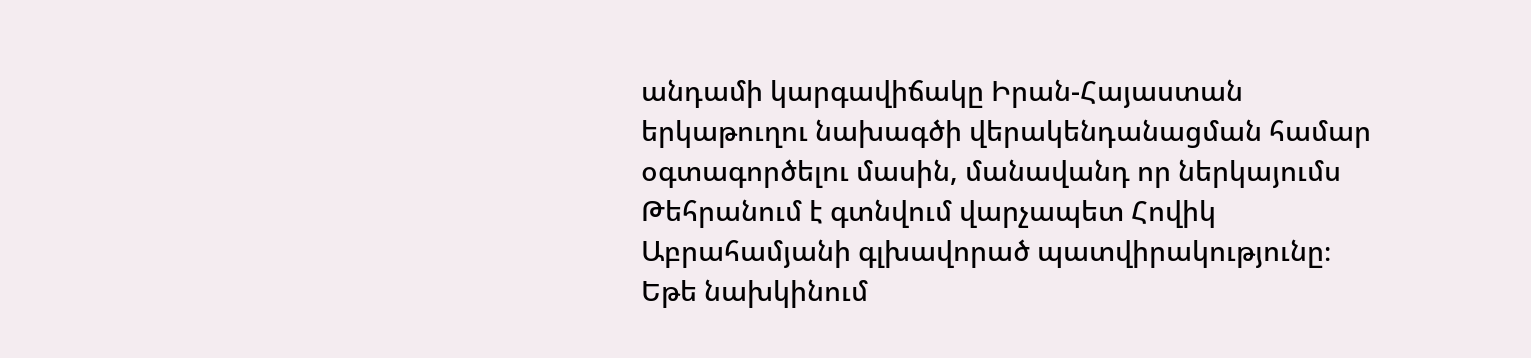անդամի կարգավիճակը Իրան-Հայաստան երկաթուղու նախագծի վերակենդանացման համար օգտագործելու մասին, մանավանդ որ ներկայումս Թեհրանում է գտնվում վարչապետ Հովիկ Աբրահամյանի գլխավորած պատվիրակությունը։
Եթե նախկինում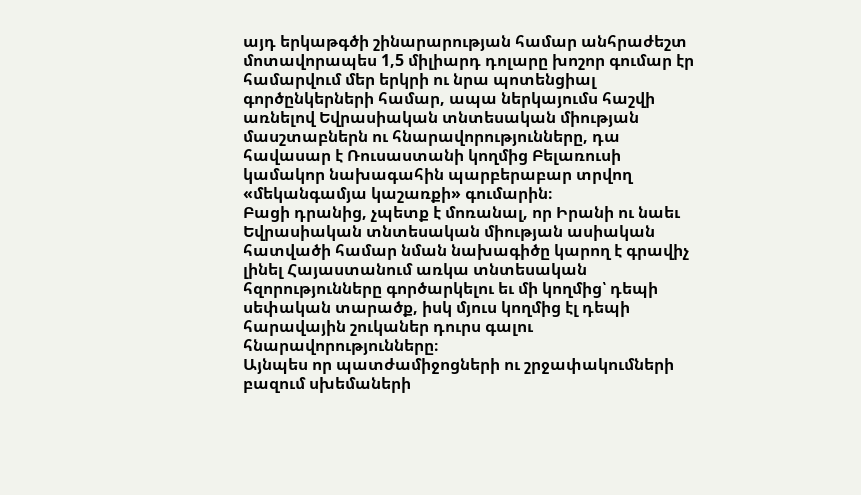այդ երկաթգծի շինարարության համար անհրաժեշտ մոտավորապես 1,5 միլիարդ դոլարը խոշոր գումար էր համարվում մեր երկրի ու նրա պոտենցիալ գործընկերների համար, ապա ներկայումս հաշվի առնելով Եվրասիական տնտեսական միության մասշտաբներն ու հնարավորությունները, դա հավասար է Ռուսաստանի կողմից Բելառուսի կամակոր նախագահին պարբերաբար տրվող «մեկանգամյա կաշառքի» գումարին։
Բացի դրանից, չպետք է մոռանալ, որ Իրանի ու նաեւ Եվրասիական տնտեսական միության ասիական հատվածի համար նման նախագիծը կարող է գրավիչ լինել Հայաստանում առկա տնտեսական հզորությունները գործարկելու եւ մի կողմից՝ դեպի սեփական տարածք, իսկ մյուս կողմից էլ դեպի հարավային շուկաներ դուրս գալու հնարավորությունները։
Այնպես որ պատժամիջոցների ու շրջափակումների բազում սխեմաների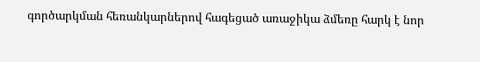գործարկման հեռանկարներով հագեցած առաջիկա ձմեռը հարկ է նոր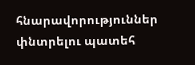հնարավորություններ փնտրելու պատեհ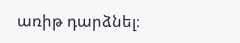առիթ դարձնել։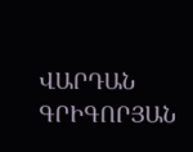ՎԱՐԴԱՆ ԳՐԻԳՈՐՅԱՆ